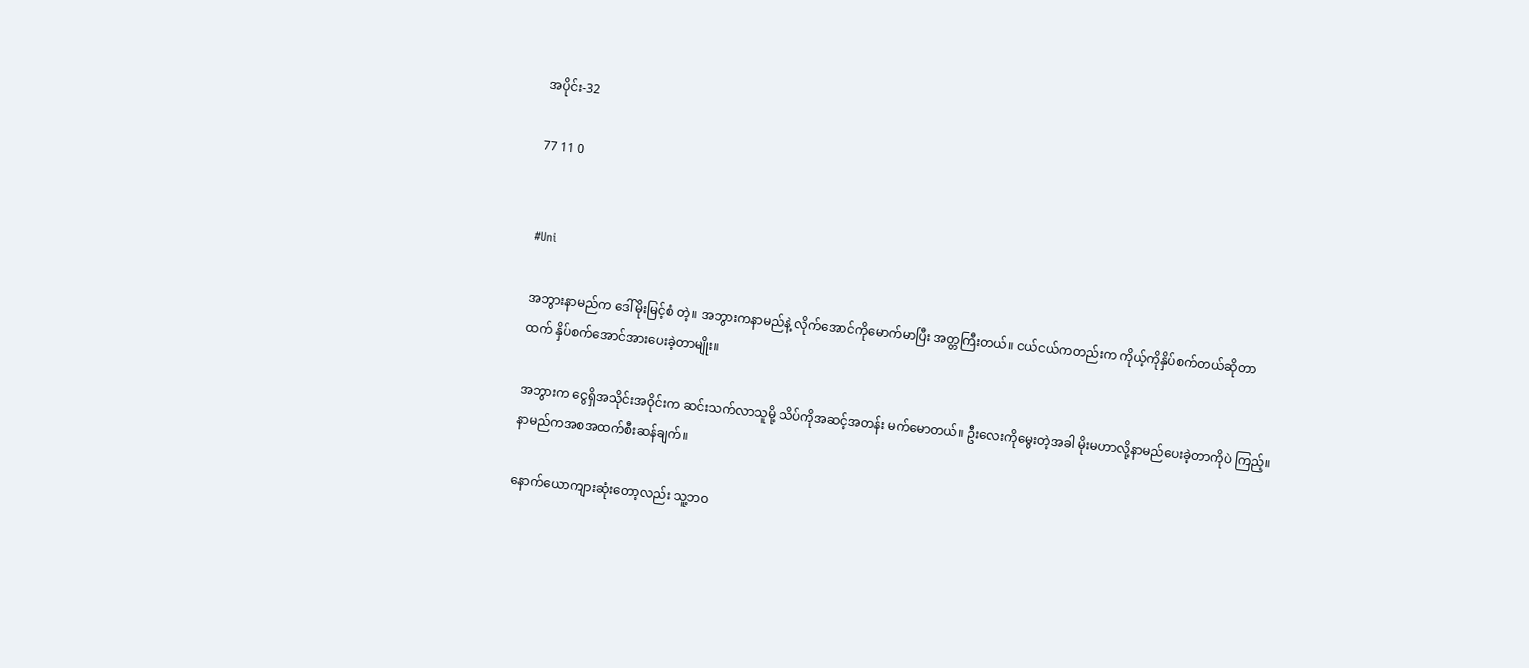အပိုင်း-32

77 11 0


#Uni

အဘွားနာမည်က ဒေါ်မိုးမြင့်စံ တဲ့။ အဘွားကနာမည်နဲ့ လိုက်အောင်ကိုမောက်မာပြီး အတ္တကြီးတယ်။ ငယ်ငယ်ကတည်းက ကိုယ့်ကိုနှိပ်စက်တယ်ဆိုတာထက် နှိပ်စက်အောင်အားပေးခဲ့တာမျိုး။

အဘွားက ငွေရှိအသိုင်းအဝိုင်းက ဆင်းသက်လာသူမို့ သိပ်ကိုအဆင့်အတန်း မက်မောတယ်။ ဦးလေးကိုမွေးတဲ့အခါ မိုးမဟာလို့နာမည်ပေးခဲ့တာကိုပဲ ကြည့်။ နာမည်ကအစအထက်စီးဆန်ချက်။

နောက်ယောကျားဆုံးတော့လည်း သူ့ဘဝ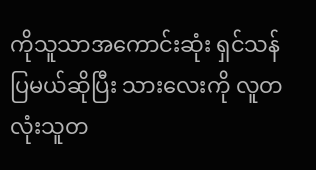ကိုသူသာအကောင်းဆုံး ရှင်သန်ပြမယ်ဆိုပြီး သားလေးကို လူတလုံးသူတ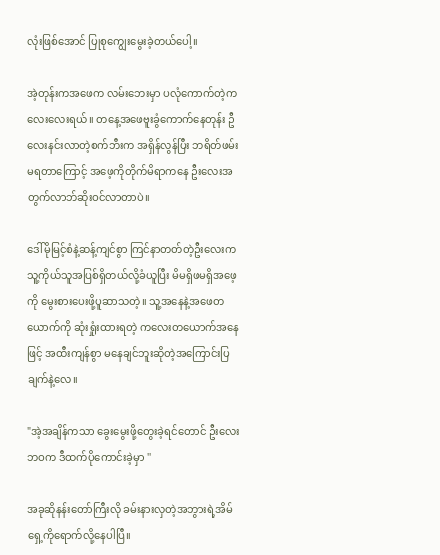လုံးဖြစ်အောင် ပြုစုကျွေးမွေးခဲ့တယ်ပေါ့။

အဲ့တုန်းကအဖေက လမ်းဘေးမှာ ပလုံကောက်တဲ့ကလေးလေးရယ်။ တနေ့အဖေဗူးခွံကောက်နေတုန်း ဦလေးနင်းလာတဲ့စက်ဘီးက အရှိန်လွန်ပြီး ဘရိတ်ဖမ်းမရတာကြောင့် အဖေ့ကိုတိုက်မိရာကနေ ဦးလေးအတွက်လာဘ်ဆိုးဝင်လာတာပဲ။

ဒေါ်မိုမြင့်စံနဲ့ဆန့်ကျင်စွာ ကြင်နာတတ်တဲ့ဦးလေးက သူ့ကိုယ်သူအပြစ်ရှိတယ်လို့ခံယူပြီး မိမရှိဖမရှိအဖေ့ကို မွေးစားပေးဖို့ပူဆာသတဲ့။ သူ့အနေနဲ့အဖေတယောက်ကို ဆုံးရှုံးထားရတဲ့ ကလေးတယောက်အနေဖြင့် အထီးကျန်စွာ မနေချင်ဘူးဆိုတဲ့အကြောင်းပြချက်နဲ့လေ။

"အဲ့အချိန်ကသာ ခွေးမွေးဖို့တွေးခဲ့ရင်တောင် ဦးလေးဘဝက ဒီထက်ပိုကောင်းခဲ့မှာ ''

အခုဆိုနန်းတော်ကြီးလို ခမ်းနားလှတဲ့အဘွားရဲ့အိမ်ရှေ့ကိုရောက်လို့နေပါပြီ။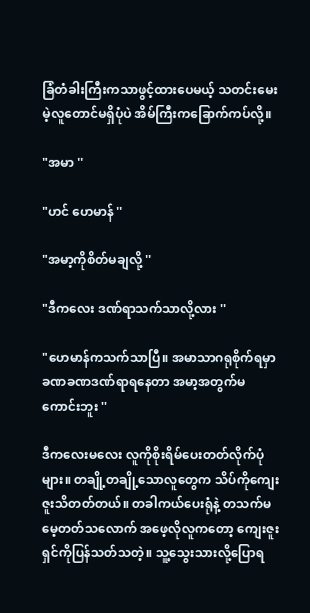ခြံတံခါးကြီးကသာဖွင့်ထားပေမယ့် သတင်းမေးမဲ့လူတောင်မရှိပုံပဲ အိမ်ကြီးကခြောက်ကပ်လို့။

"အမာ ''

"ဟင် ဟေမာန် ''

"အမာ့ကိုစိတ်မချလို့ ''

"ဒီကလေး ဒဏ်ရာသက်သာလို့လား ''

"ဟေမာန်ကသက်သာပြီ။ အမာသာဂရုစိုက်ရမှာ ခဏခဏဒဏ်ရာရနေတာ အမာ့အတွက်မကောင်းဘူး ''

ဒီကလေးမလေး လူကိုစိုးရိမ်ပေးတတ်လိုက်ပုံများ။ တချို့တချို့သောလူတွေက သိပ်ကိုကျေးဇူးသိတတ်တယ်။ တခါကယ်ပေးရုံနဲ့ တသက်မမေ့တတ်သလောက် အဖေ့လိုလူကတော့ ကျေးဇူးရှင်ကိုပြန်သတ်သတဲ့။ သူ့သွေးသားလို့ပြောရ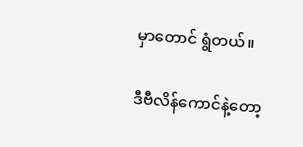မှာတောင် ရွံတယ်။

ဒီဗီလိန်ကောင်နဲ့တော့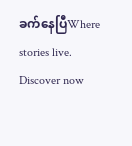ခက်နေပြီWhere stories live. Discover now